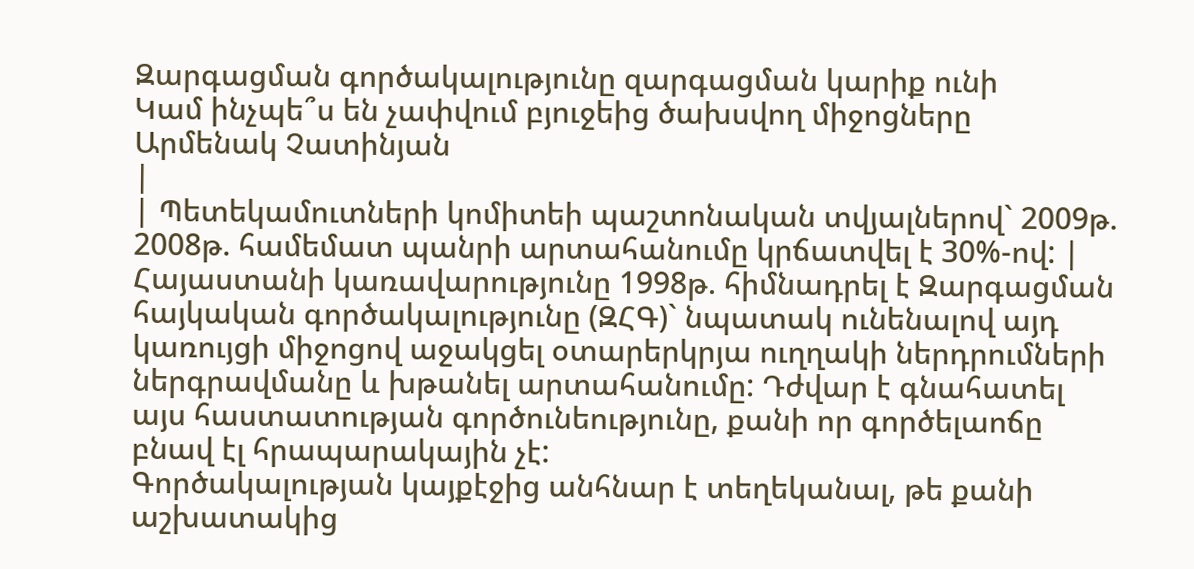Զարգացման գործակալությունը զարգացման կարիք ունի
Կամ ինչպե՞ս են չափվում բյուջեից ծախսվող միջոցները
Արմենակ Չատինյան
|
| Պետեկամուտների կոմիտեի պաշտոնական տվյալներով` 2009թ. 2008թ. համեմատ պանրի արտահանումը կրճատվել է 30%-ով: |
Հայաստանի կառավարությունը 1998թ. հիմնադրել է Զարգացման հայկական գործակալությունը (ԶՀԳ)` նպատակ ունենալով այդ կառույցի միջոցով աջակցել օտարերկրյա ուղղակի ներդրումների ներգրավմանը և խթանել արտահանումը: Դժվար է գնահատել այս հաստատության գործունեությունը, քանի որ գործելաոճը բնավ էլ հրապարակային չէ:
Գործակալության կայքէջից անհնար է տեղեկանալ, թե քանի աշխատակից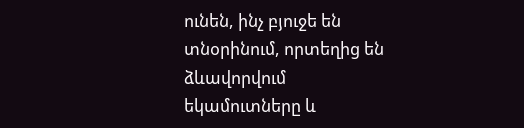ունեն, ինչ բյուջե են տնօրինում, որտեղից են ձևավորվում եկամուտները և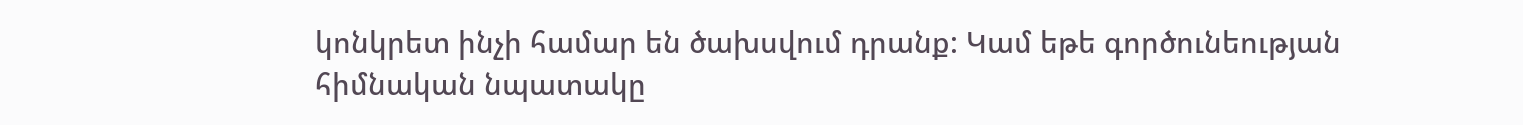կոնկրետ ինչի համար են ծախսվում դրանք: Կամ եթե գործունեության հիմնական նպատակը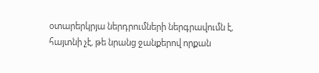օտարերկրյա ներդրումների ներգրավումն է, հայտնի չէ, թե նրանց ջանքերով որքան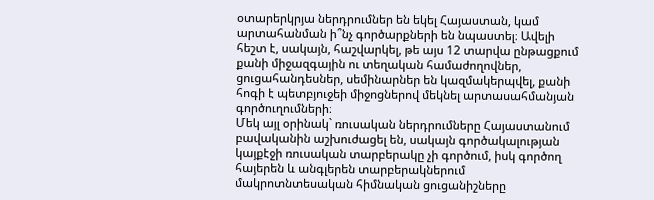օտարերկրյա ներդրումներ են եկել Հայաստան, կամ արտահանման ի՞նչ գործարքների են նպաստել։ Ավելի հեշտ է, սակայն, հաշվարկել, թե այս 12 տարվա ընթացքում քանի միջազգային ու տեղական համաժողովներ, ցուցահանդեսներ, սեմինարներ են կազմակերպվել, քանի հոգի է պետբյուջեի միջոցներով մեկնել արտասահմանյան գործուղումների։
Մեկ այլ օրինակ` ռուսական ներդրումները Հայաստանում բավականին աշխուժացել են, սակայն գործակալության կայքէջի ռուսական տարբերակը չի գործում, իսկ գործող հայերեն և անգլերեն տարբերակներում մակրոտնտեսական հիմնական ցուցանիշները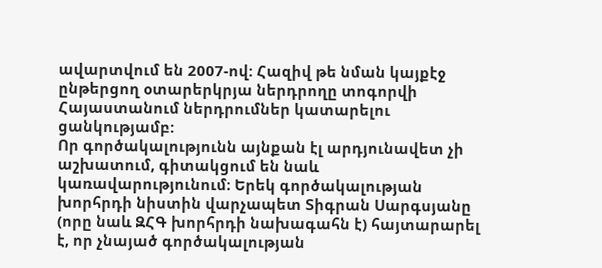ավարտվում են 2007-ով: Հազիվ թե նման կայքէջ ընթերցող օտարերկրյա ներդրողը տոգորվի Հայաստանում ներդրումներ կատարելու ցանկությամբ:
Որ գործակալությունն այնքան էլ արդյունավետ չի աշխատում, գիտակցում են նաև կառավարությունում։ Երեկ գործակալության խորհրդի նիստին վարչապետ Տիգրան Սարգսյանը (որը նաև ԶՀԳ խորհրդի նախագահն է) հայտարարել է, որ չնայած գործակալության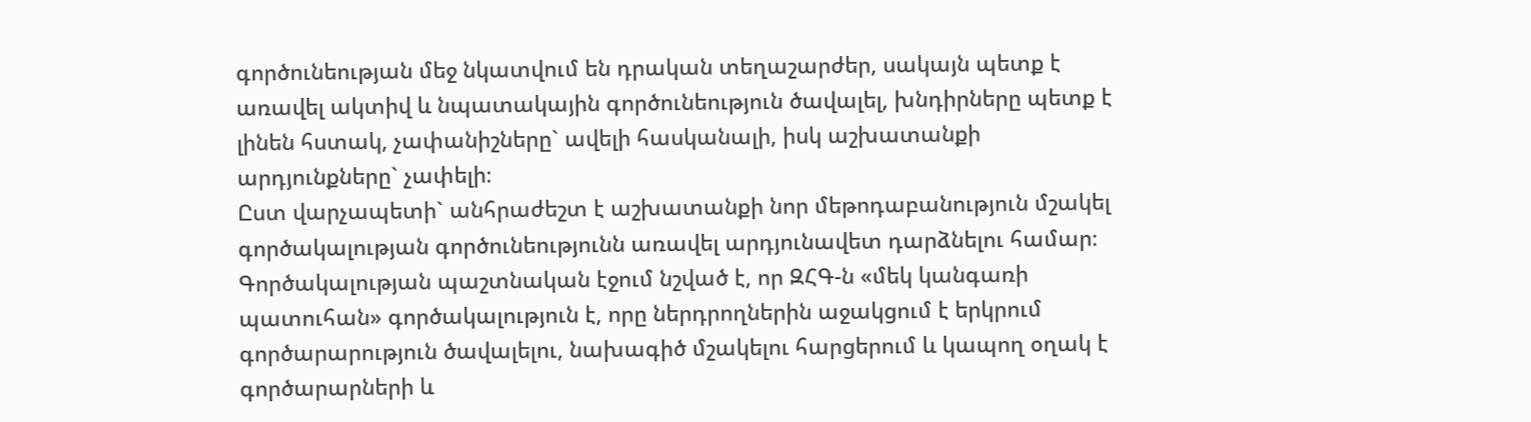գործունեության մեջ նկատվում են դրական տեղաշարժեր, սակայն պետք է առավել ակտիվ և նպատակային գործունեություն ծավալել, խնդիրները պետք է լինեն հստակ, չափանիշները` ավելի հասկանալի, իսկ աշխատանքի արդյունքները` չափելի։
Ըստ վարչապետի` անհրաժեշտ է աշխատանքի նոր մեթոդաբանություն մշակել գործակալության գործունեությունն առավել արդյունավետ դարձնելու համար։
Գործակալության պաշտնական էջում նշված է, որ ԶՀԳ-ն «մեկ կանգառի պատուհան» գործակալություն է, որը ներդրողներին աջակցում է երկրում գործարարություն ծավալելու, նախագիծ մշակելու հարցերում և կապող օղակ է գործարարների և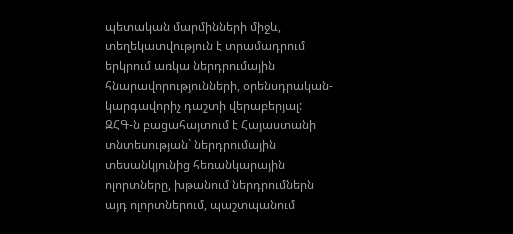պետական մարմինների միջև, տեղեկատվություն է տրամադրում երկրում առկա ներդրումային հնարավորությունների, օրենսդրական-կարգավորիչ դաշտի վերաբերյալ:
ԶՀԳ-ն բացահայտում է Հայաստանի տնտեսության` ներդրումային տեսանկյունից հեռանկարային ոլորտները, խթանում ներդրումներն այդ ոլորտներում, պաշտպանում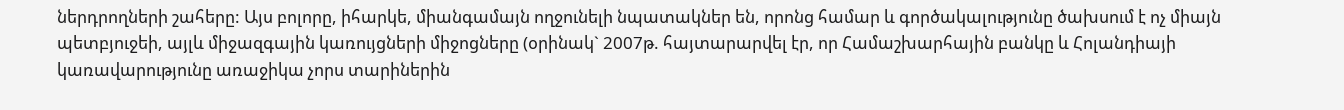ներդրողների շահերը: Այս բոլորը, իհարկե, միանգամայն ողջունելի նպատակներ են, որոնց համար և գործակալությունը ծախսում է ոչ միայն պետբյուջեի, այլև միջազգային կառույցների միջոցները (օրինակ` 2007թ. հայտարարվել էր, որ Համաշխարհային բանկը և Հոլանդիայի կառավարությունը առաջիկա չորս տարիներին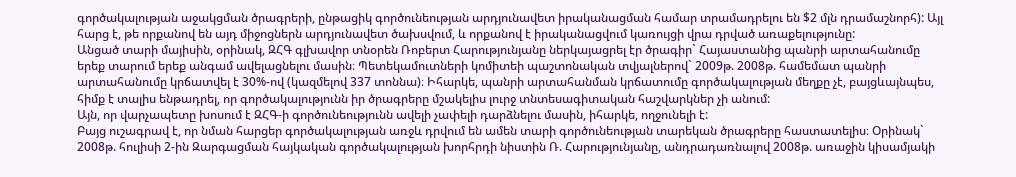գործակալության աջակցման ծրագրերի, ընթացիկ գործունեության արդյունավետ իրականացման համար տրամադրելու են $2 մլն դրամաշնորհ): Այլ հարց է, թե որքանով են այդ միջոցներն արդյունավետ ծախսվում, և որքանով է իրականացվում կառույցի վրա դրված առաքելությունը:
Անցած տարի մայիսին, օրինակ, ԶՀԳ գլխավոր տնօրեն Ռոբերտ Հարությունյանը ներկայացրել էր ծրագիր` Հայաստանից պանրի արտահանումը երեք տարում երեք անգամ ավելացնելու մասին։ Պետեկամուտների կոմիտեի պաշտոնական տվյալներով` 2009թ. 2008թ. համեմատ պանրի արտահանումը կրճատվել է 30%-ով (կազմելով 337 տոննա)։ Իհարկե, պանրի արտահանման կրճատումը գործակալության մեղքը չէ, բայցևայնպես, հիմք է տալիս ենթադրել, որ գործակալությունն իր ծրագրերը մշակելիս լուրջ տնտեսագիտական հաշվարկներ չի անում:
Այն, որ վարչապետը խոսում է ԶՀԳ-ի գործունեությունն ավելի չափելի դարձնելու մասին, իհարկե, ողջունելի է:
Բայց ուշագրավ է, որ նման հարցեր գործակալության առջև դրվում են ամեն տարի գործունեության տարեկան ծրագրերը հաստատելիս։ Օրինակ` 2008թ. հուլիսի 2-ին Զարգացման հայկական գործակալության խորհրդի նիստին Ռ. Հարությունյանը, անդրադառնալով 2008թ. առաջին կիսամյակի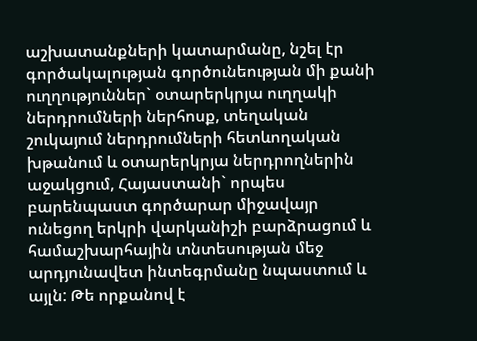աշխատանքների կատարմանը, նշել էր գործակալության գործունեության մի քանի ուղղություններ` օտարերկրյա ուղղակի ներդրումների ներհոսք, տեղական շուկայում ներդրումների հետևողական խթանում և օտարերկրյա ներդրողներին աջակցում, Հայաստանի` որպես բարենպաստ գործարար միջավայր ունեցող երկրի վարկանիշի բարձրացում և համաշխարհային տնտեսության մեջ արդյունավետ ինտեգրմանը նպաստում և այլն: Թե որքանով է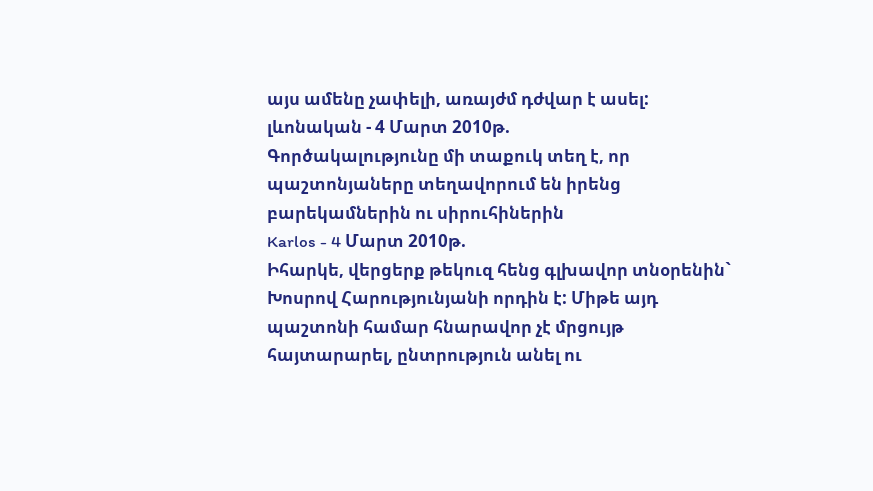այս ամենը չափելի, առայժմ դժվար է ասել:
լևոնական - 4 Մարտ 2010թ.
Գործակալությունը մի տաքուկ տեղ է, որ պաշտոնյաները տեղավորում են իրենց բարեկամներին ու սիրուհիներին
Karlos - 4 Մարտ 2010թ.
Իհարկե, վերցերք թեկուզ հենց գլխավոր տնօրենին` Խոսրով Հարությունյանի որդին է: Միթե այդ պաշտոնի համար հնարավոր չէ մրցույթ հայտարարել, ընտրություն անել ու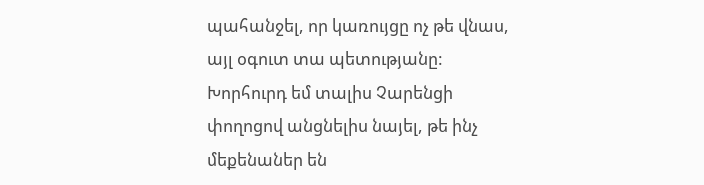պահանջել, որ կառույցը ոչ թե վնաս, այլ օգուտ տա պետությանը: Խորհուրդ եմ տալիս Չարենցի փողոցով անցնելիս նայել, թե ինչ մեքենաներ են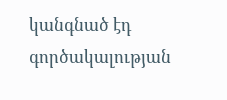կանգնած էդ գործակալության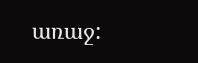առաջ: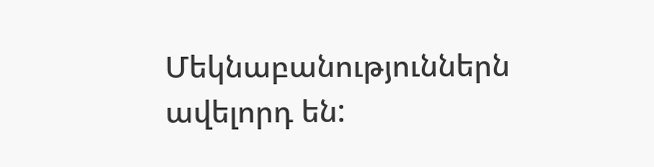Մեկնաբանություններն ավելորդ են: